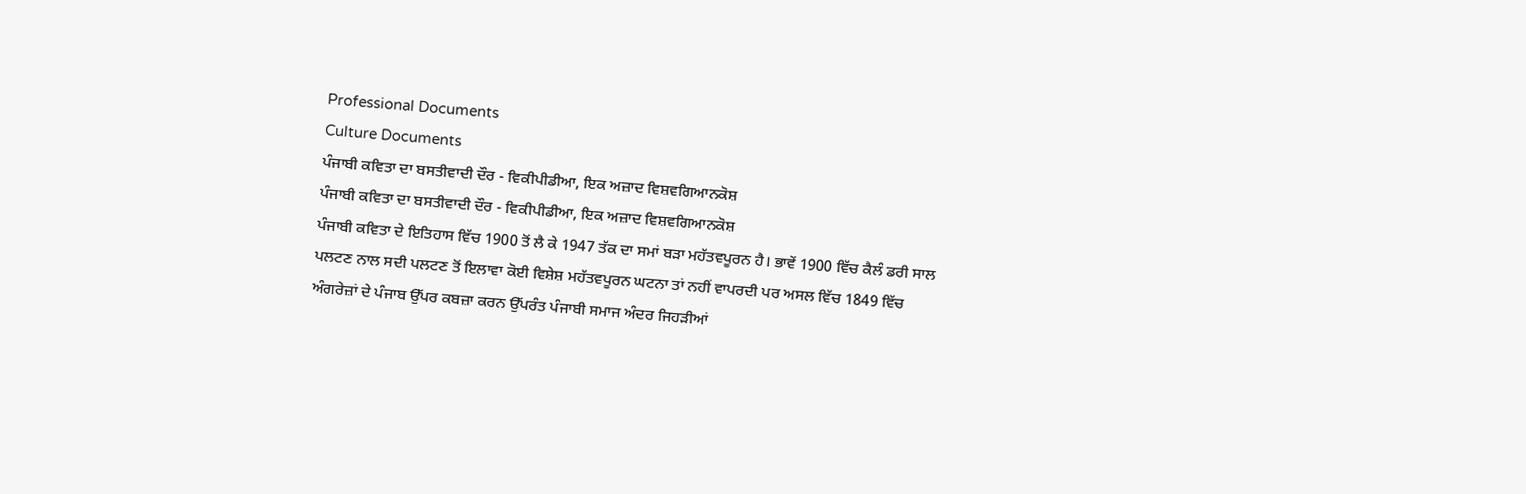Professional Documents
Culture Documents
ਪੰਜਾਬੀ ਕਵਿਤਾ ਦਾ ਬਸਤੀਵਾਦੀ ਦੌਰ - ਵਿਕੀਪੀਡੀਆ, ਇਕ ਅਜ਼ਾਦ ਵਿਸ਼ਵਗਿਆਨਕੋਸ਼
ਪੰਜਾਬੀ ਕਵਿਤਾ ਦਾ ਬਸਤੀਵਾਦੀ ਦੌਰ - ਵਿਕੀਪੀਡੀਆ, ਇਕ ਅਜ਼ਾਦ ਵਿਸ਼ਵਗਿਆਨਕੋਸ਼
ਪੰਜਾਬੀ ਕਵਿਤਾ ਦੇ ਇਤਿਹਾਸ ਵਿੱਚ 1900 ਤੋਂ ਲੈ ਕੇ 1947 ਤੱਕ ਦਾ ਸਮਾਂ ਬੜਾ ਮਹੱਤਵਪੂਰਨ ਹੈ। ਭਾਵੇਂ 1900 ਵਿੱਚ ਕੈਲੰ ਡਰੀ ਸਾਲ
ਪਲਟਣ ਨਾਲ ਸਦੀ ਪਲਟਣ ਤੋਂ ਇਲਾਵਾ ਕੋਈ ਵਿਸ਼ੇਸ਼ ਮਹੱਤਵਪੂਰਨ ਘਟਨਾ ਤਾਂ ਨਹੀਂ ਵਾਪਰਦੀ ਪਰ ਅਸਲ ਵਿੱਚ 1849 ਵਿੱਚ
ਅੰਗਰੇਜ਼ਾਂ ਦੇ ਪੰਜਾਬ ਉੱਪਰ ਕਬਜ਼ਾ ਕਰਨ ਉੱਪਰੰਤ ਪੰਜਾਬੀ ਸਮਾਜ ਅੰਦਰ ਜਿਹੜੀਆਂ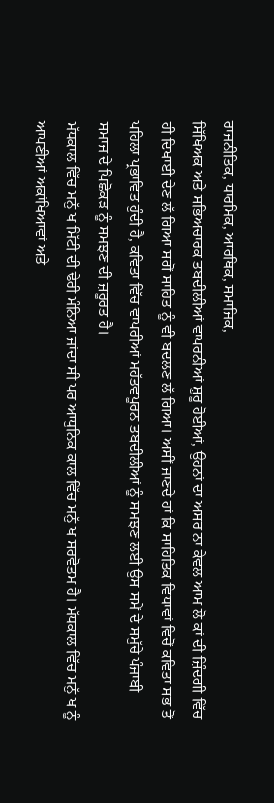ਰਾਜਨੀਤਿਕ, ਧਾਰਮਿਕ, ਆਰਥਿਕ, ਸਮਾਜਿਕ,
ਸਿੱਖਿਅਕ ਅਤੇ ਸਭਿਅਚਾਰਕ ਤਬਦੀਲੀਆਂ ਵਾਪਰਨੀਆਂ ਸ਼ੁਰੂ ਹੋਈਆਂ, ਉਹਨਾਂ ਦਾ ਅਸਰ ਨਾ ਕੇਵਲ ਆਮ ਲੋ ਕਾਂ ਦੀ ਜ਼ਿੰਦਗੀ ਵਿੱਚ
ਹੀ ਦਿਖਾਈ ਦੇਣ ਲੱ ਗਿਆ ਸਗੋਂ ਸਾਹਿਤ ਨੂੰ ਵੀ ਬਦਲਣ ਲੱ ਗਿਆ। ਅਸੀਂ ਜਾਣਦੇ ਹਾਂ ਕਿ ਸਾਹਿਤਿਕ ਵਿਧਾਵਾਂ ਵਿਚੋਂ ਕਵਿਤਾ ਸਭ ਤੋਂ
ਪਹਿਲਾ ਪ੍ਰਭਾਵਿਤ ਹੁੰਦੀ ਹੈ, ਕਵਿਤਾ ਵਿੱਚ ਵਾਪਰੀਆਂ ਮਹੱਤਵਪੂਰਨ ਤਬਦੀਲੀਆਂ ਨੂੰ ਸਮਝਣ ਲਈ ਉਸ ਸਮੇਂ ਦੇ ਸਮੁੱਚੇ ਪੰਜਾਬੀ
ਸਮਾਜ ਦੇ ਪਿਛੋਕੜ ਨੂੰ ਸਮਝਣ ਦੀ ਜ਼ਰੂਰਤ ਹੈ।
ਮੱਧਕਾਲ ਵਿੱਚ ਮਨੁੱ ਖ ਮਿੱਟੀ ਦੀ ਢੇਰੀ ਮੰਨਿਆ ਜਾਂਦਾ ਸੀ ਪਰ ਆਧੁਨਿਕ ਕਾਲ ਵਿੱਚ ਮਨੁੱ ਖ ਸਰਵੋਤਮ ਹੈ। ਮੱਧਕਾਲ ਵਿੱਚ ਮਨੁੱ ਖ ਨੂੰ
ਆਪਣੀਆਂ ਅਕਾਂਖਿਆਵਾਂ ਅਤੇ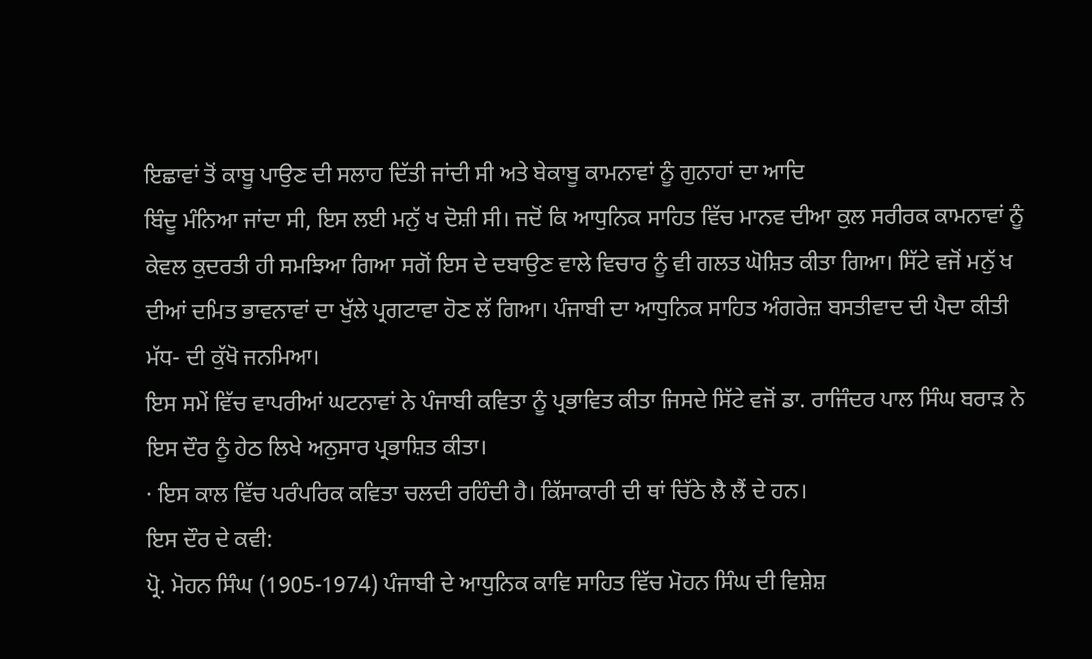ਇਛਾਵਾਂ ਤੋਂ ਕਾਬੂ ਪਾਉਣ ਦੀ ਸਲਾਹ ਦਿੱਤੀ ਜਾਂਦੀ ਸੀ ਅਤੇ ਬੇਕਾਬੂ ਕਾਮਨਾਵਾਂ ਨੂੰ ਗੁਨਾਹਾਂ ਦਾ ਆਦਿ
ਬਿੰਦੂ ਮੰਨਿਆ ਜਾਂਦਾ ਸੀ, ਇਸ ਲਈ ਮਨੁੱ ਖ ਦੋਸ਼ੀ ਸੀ। ਜਦੋਂ ਕਿ ਆਧੁਨਿਕ ਸਾਹਿਤ ਵਿੱਚ ਮਾਨਵ ਦੀਆ ਕੁਲ ਸਰੀਰਕ ਕਾਮਨਾਵਾਂ ਨੂੰ
ਕੇਵਲ ਕੁਦਰਤੀ ਹੀ ਸਮਝਿਆ ਗਿਆ ਸਗੋਂ ਇਸ ਦੇ ਦਬਾਉਣ ਵਾਲੇ ਵਿਚਾਰ ਨੂੰ ਵੀ ਗਲਤ ਘੋਸ਼ਿਤ ਕੀਤਾ ਗਿਆ। ਸਿੱਟੇ ਵਜੋਂ ਮਨੁੱ ਖ
ਦੀਆਂ ਦਮਿਤ ਭਾਵਨਾਵਾਂ ਦਾ ਖੁੱਲੇ ਪ੍ਰਗਟਾਵਾ ਹੋਣ ਲੱ ਗਿਆ। ਪੰਜਾਬੀ ਦਾ ਆਧੁਨਿਕ ਸਾਹਿਤ ਅੰਗਰੇਜ਼ ਬਸਤੀਵਾਦ ਦੀ ਪੈਦਾ ਕੀਤੀ
ਮੱਧ- ਦੀ ਕੁੱਖੋ ਜਨਮਿਆ।
ਇਸ ਸਮੇਂ ਵਿੱਚ ਵਾਪਰੀਆਂ ਘਟਨਾਵਾਂ ਨੇ ਪੰਜਾਬੀ ਕਵਿਤਾ ਨੂੰ ਪ੍ਰਭਾਵਿਤ ਕੀਤਾ ਜਿਸਦੇ ਸਿੱਟੇ ਵਜੋਂ ਡਾ. ਰਾਜਿੰਦਰ ਪਾਲ ਸਿੰਘ ਬਰਾੜ ਨੇ
ਇਸ ਦੌਰ ਨੂੰ ਹੇਠ ਲਿਖੇ ਅਨੁਸਾਰ ਪ੍ਰਭਾਸ਼ਿਤ ਕੀਤਾ।
· ਇਸ ਕਾਲ ਵਿੱਚ ਪਰੰਪਰਿਕ ਕਵਿਤਾ ਚਲਦੀ ਰਹਿੰਦੀ ਹੈ। ਕਿੱਸਾਕਾਰੀ ਦੀ ਥਾਂ ਚਿੱਠੇ ਲੈ ਲੈਂ ਦੇ ਹਨ।
ਇਸ ਦੌਰ ਦੇ ਕਵੀ:
ਪ੍ਰੋ. ਮੋਹਨ ਸਿੰਘ (1905-1974) ਪੰਜਾਬੀ ਦੇ ਆਧੁਨਿਕ ਕਾਵਿ ਸਾਹਿਤ ਵਿੱਚ ਮੋਹਨ ਸਿੰਘ ਦੀ ਵਿਸ਼ੇਸ਼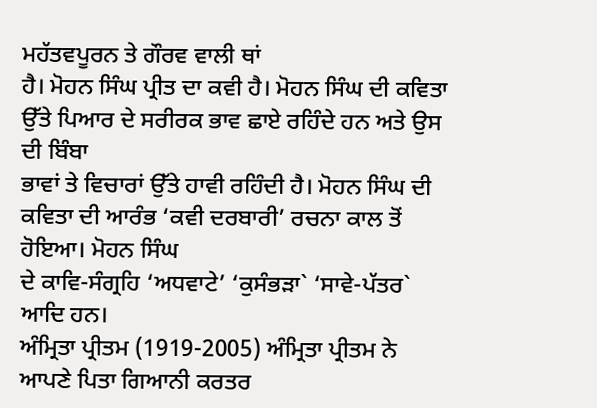ਮਹੱਤਵਪੂਰਨ ਤੇ ਗੌਰਵ ਵਾਲੀ ਥਾਂ
ਹੈ। ਮੋਹਨ ਸਿੰਘ ਪ੍ਰੀਤ ਦਾ ਕਵੀ ਹੈ। ਮੋਹਨ ਸਿੰਘ ਦੀ ਕਵਿਤਾ ਉੱਤੇ ਪਿਆਰ ਦੇ ਸਰੀਰਕ ਭਾਵ ਛਾਏ ਰਹਿੰਦੇ ਹਨ ਅਤੇ ਉਸ ਦੀ ਬਿੰਬਾ
ਭਾਵਾਂ ਤੇ ਵਿਚਾਰਾਂ ਉੱਤੇ ਹਾਵੀ ਰਹਿੰਦੀ ਹੈ। ਮੋਹਨ ਸਿੰਘ ਦੀ ਕਵਿਤਾ ਦੀ ਆਰੰਭ ‘ਕਵੀ ਦਰਬਾਰੀ’ ਰਚਨਾ ਕਾਲ ਤੋਂ ਹੋਇਆ। ਮੋਹਨ ਸਿੰਘ
ਦੇ ਕਾਵਿ-ਸੰਗ੍ਰਹਿ ‘ਅਧਵਾਟੇ’ ‘ਕੁਸੰਭੜਾ` ‘ਸਾਵੇ-ਪੱਤਰ` ਆਦਿ ਹਨ।
ਅੰਮ੍ਰਿਤਾ ਪ੍ਰੀਤਮ (1919-2005) ਅੰਮ੍ਰਿਤਾ ਪ੍ਰੀਤਮ ਨੇ ਆਪਣੇ ਪਿਤਾ ਗਿਆਨੀ ਕਰਤਰ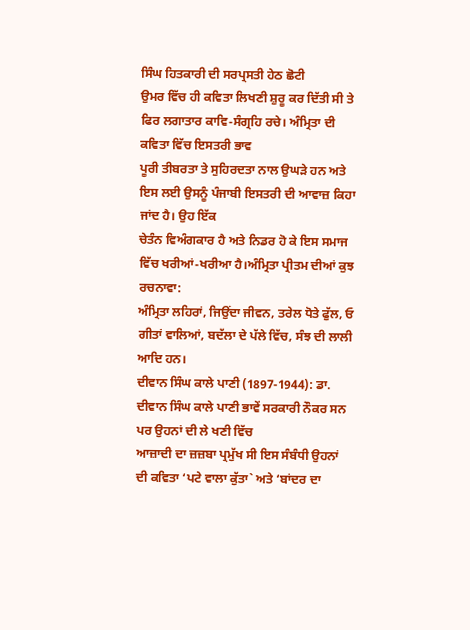ਸਿੰਘ ਹਿਤਕਾਰੀ ਦੀ ਸਰਪ੍ਰਸਤੀ ਹੇਠ ਛੋਟੀ
ਉਮਰ ਵਿੱਚ ਹੀ ਕਵਿਤਾ ਲਿਖਣੀ ਸ਼ੁਰੂ ਕਰ ਦਿੱਤੀ ਸੀ ਤੇ ਫਿਰ ਲਗਾਤਾਰ ਕਾਵਿ-ਸੰਗ੍ਰਹਿ ਰਚੇ। ਅੰਮ੍ਰਿਤਾ ਦੀ ਕਵਿਤਾ ਵਿੱਚ ਇਸਤਰੀ ਭਾਵ
ਪੂਰੀ ਤੀਬਰਤਾ ਤੇ ਸੁਹਿਰਦਤਾ ਨਾਲ ਉਘੜੇ ਹਨ ਅਤੇ ਇਸ ਲਈ ਉਸਨੂੰ ਪੰਜਾਬੀ ਇਸਤਰੀ ਦੀ ਆਵਾਜ਼ ਕਿਹਾ ਜਾਂਦ ਹੈ। ਉਹ ਇੱਕ
ਚੇਤੰਨ ਵਿਅੰਗਕਾਰ ਹੈ ਅਤੇ ਨਿਡਰ ਹੋ ਕੇ ਇਸ ਸਮਾਜ ਵਿੱਚ ਖਰੀਆਂ-ਖਰੀਆ ਹੈ।ਅੰਮ੍ਰਿਤਾ ਪ੍ਰੀਤਮ ਦੀਆਂ ਕੁਝ ਰਚਨਾਵਾ:
ਅੰਮ੍ਰਿਤਾ ਲਹਿਰਾਂ, ਜਿਉਂਦਾ ਜੀਵਨ, ਤਰੇਲ ਧੋਤੇ ਫੁੱਲ, ਓ ਗੀਤਾਂ ਵਾਲਿਆਂ, ਬਦੱਲਾ ਦੇ ਪੱਲੇ ਵਿੱਚ, ਸੰਝ ਦੀ ਲਾਲੀ ਆਦਿ ਹਨ।
ਦੀਵਾਨ ਸਿੰਘ ਕਾਲੇ ਪਾਣੀ (1897-1944): ਡਾ. ਦੀਵਾਨ ਸਿੰਘ ਕਾਲੇ ਪਾਣੀ ਭਾਵੇਂ ਸਰਕਾਰੀ ਨੌਕਰ ਸਨ ਪਰ ਉਹਨਾਂ ਦੀ ਲੇ ਖਣੀ ਵਿੱਚ
ਆਜ਼ਾਦੀ ਦਾ ਜ਼ਜ਼ਬਾ ਪ੍ਰਮੁੱਖ ਸੀ ਇਸ ਸੰਬੰਧੀ ਉਹਨਾਂ ਦੀ ਕਵਿਤਾ ‘ਪਟੇ ਵਾਲਾ ਕੁੱਤਾ` ਅਤੇ ‘ਬਾਂਦਰ ਦਾ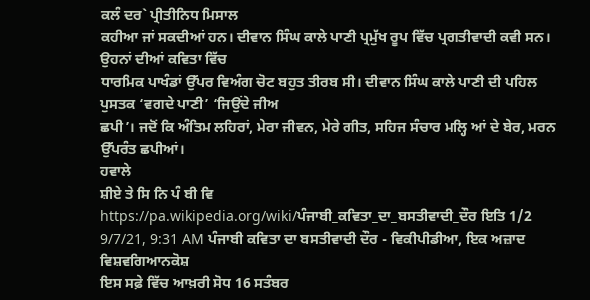ਕਲੰ ਦਰ` ਪ੍ਰੀਤੀਨਿਧ ਮਿਸਾਲ
ਕਹੀਆ ਜਾਂ ਸਕਦੀਆਂ ਹਨ। ਦੀਵਾਨ ਸਿੰਘ ਕਾਲੇ ਪਾਣੀ ਪ੍ਰਮੁੱਖ ਰੂਪ ਵਿੱਚ ਪ੍ਰਗਤੀਵਾਦੀ ਕਵੀ ਸਨ। ਉਹਨਾਂ ਦੀਆਂ ਕਵਿਤਾ ਵਿੱਚ
ਧਾਰਮਿਕ ਪਾਖੰਡਾਂ ਉੱਪਰ ਵਿਅੰਗ ਚੋਟ ਬਹੁਤ ਤੀਰਬ ਸੀ। ਦੀਵਾਨ ਸਿੰਘ ਕਾਲੇ ਪਾਣੀ ਦੀ ਪਹਿਲ ਪੁਸਤਕ ‘ਵਗਦੇ ਪਾਣੀ’ ‘ਜਿਉਂਦੇ ਜੀਅ
ਛਪੀ’। ਜਦੋਂ ਕਿ ਅੰਤਿਮ ਲਹਿਰਾਂ, ਮੇਰਾ ਜੀਵਨ, ਮੇਰੇ ਗੀਤ, ਸਹਿਜ ਸੰਚਾਰ ਮਲ੍ਹਿ ਆਂ ਦੇ ਬੇਰ, ਮਰਨ ਉੱਪਰੰਤ ਛਪੀਆਂ।
ਹਵਾਲੇ
ਸ਼ੀਏ ਤੇ ਸਿ ਨਿ ਪੰ ਬੀ ਵਿ
https://pa.wikipedia.org/wiki/ਪੰਜਾਬੀ_ਕਵਿਤਾ_ਦਾ_ਬਸਤੀਵਾਦੀ_ਦੌਰ ਇਤਿ 1/2
9/7/21, 9:31 AM ਪੰਜਾਬੀ ਕਵਿਤਾ ਦਾ ਬਸਤੀਵਾਦੀ ਦੌਰ - ਵਿਕੀਪੀਡੀਆ, ਇਕ ਅਜ਼ਾਦ ਵਿਸ਼ਵਗਿਆਨਕੋਸ਼
ਇਸ ਸਫ਼ੇ ਵਿੱਚ ਆਖ਼ਰੀ ਸੋਧ 16 ਸਤੰਬਰ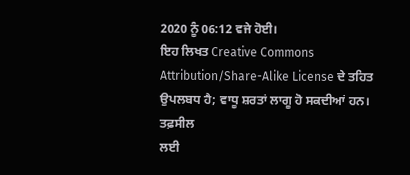2020 ਨੂੰ 06:12 ਵਜੇ ਹੋਈ।
ਇਹ ਲਿਖਤ Creative Commons Attribution/Share-Alike License ਦੇ ਤਹਿਤ ਉਪਲਬਧ ਹੈ; ਵਾਧੂ ਸ਼ਰਤਾਂ ਲਾਗੂ ਹੋ ਸਕਦੀਆਂ ਹਨ।
ਤਫ਼ਸੀਲ
ਲਈ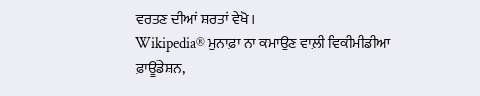ਵਰਤਣ ਦੀਆਂ ਸ਼ਰਤਾਂ ਵੇਖੋ।
Wikipedia® ਮੁਨਾਫ਼ਾ ਨਾ ਕਮਾਉਣ ਵਾਲ਼ੀ ਵਿਕੀਮੀਡੀਆ ਫ਼ਾਊਂਡੇਸ਼ਨ,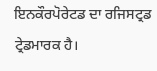ਇਨਕੌਰਪੋਰੇਟਡ ਦਾ ਰਜਿਸਟ੍ਰਡ ਟ੍ਰੇਡਮਾਰਕ ਹੈ।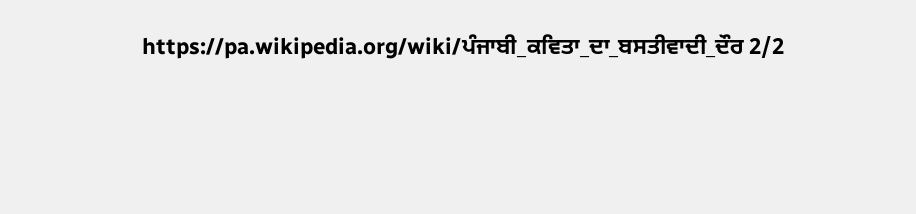https://pa.wikipedia.org/wiki/ਪੰਜਾਬੀ_ਕਵਿਤਾ_ਦਾ_ਬਸਤੀਵਾਦੀ_ਦੌਰ 2/2